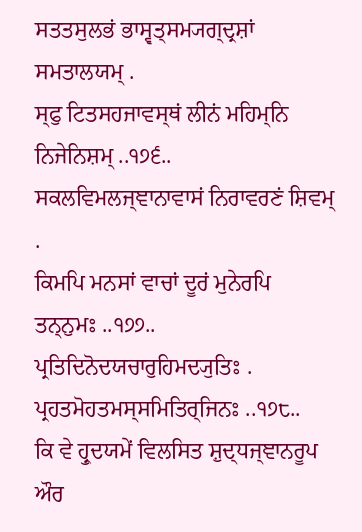ਸਤਤਸੁਲਭਂ ਭਾਸ੍ਵਤ੍ਸਮ੍ਯਗ੍ਦ੍ਰਸ਼ਾਂ ਸਮਤਾਲਯਮ੍ .
ਸ੍ਫੁ ਟਿਤਸਹਜਾਵਸ੍ਥਂ ਲੀਨਂ ਮਹਿਮ੍ਨਿ ਨਿਜੇਨਿਸ਼ਮ੍ ..੧੭੬..
ਸਕਲਵਿਮਲਜ੍ਞਾਨਾਵਾਸਂ ਨਿਰਾਵਰਣਂ ਸ਼ਿਵਮ੍ .
ਕਿਮਪਿ ਮਨਸਾਂ ਵਾਚਾਂ ਦੂਰਂ ਮੁਨੇਰਪਿ ਤਨ੍ਨੁਮਃ ..੧੭੭..
ਪ੍ਰਤਿਦਿਨੋਦਯਚਾਰੁਹਿਮਦ੍ਯੁਤਿਃ .
ਪ੍ਰਹਤਮੋਹਤਮਸ੍ਸਮਿਤਿਰ੍ਜਿਨਃ ..੧੭੮..
ਕਿ ਵੇ ਹ੍ਰੁਦਯਮੇਂ ਵਿਲਸਿਤ ਸ਼ੁਦ੍ਧਜ੍ਞਾਨਰੂਪ ਔਰ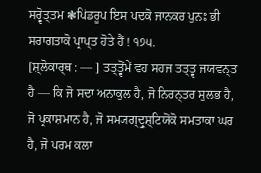ਸਰ੍ਵੋਤ੍ਤਮ ❃ਪਿਂਡਰੂਪ ਇਸ ਪਦਕੋ ਜਾਨਕਰ ਪੁਨਃ ਭੀ ਸਰਾਗਤਾਕੋ ਪ੍ਰਾਪ੍ਤ ਹੋਤੇ ਹੈਂ ! ੧੭੫.
[ਸ਼੍ਲੋਕਾਰ੍ਥ : — ] ਤਤ੍ਤ੍ਵੋਂਮੇਂ ਵਹ ਸਹਜ ਤਤ੍ਤ੍ਵ ਜਯਵਨ੍ਤ ਹੈ — ਕਿ ਜੋ ਸਦਾ ਅਨਾਕੁਲ ਹੈ, ਜੋ ਨਿਰਨ੍ਤਰ ਸੁਲਭ ਹੈ, ਜੋ ਪ੍ਰਕਾਸ਼ਮਾਨ ਹੈ, ਜੋ ਸਮ੍ਯਗ੍ਦ੍ਰੁਸ਼੍ਟਿਯੋਂਕੋ ਸਮਤਾਕਾ ਘਰ ਹੈ, ਜੋ ਪਰਮ ਕਲਾ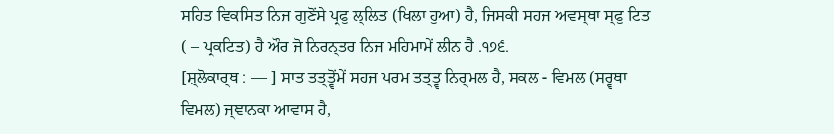ਸਹਿਤ ਵਿਕਸਿਤ ਨਿਜ ਗੁਣੋਂਸੇ ਪ੍ਰਫੁ ਲ੍ਲਿਤ (ਖਿਲਾ ਹੁਆ) ਹੈ, ਜਿਸਕੀ ਸਹਜ ਅਵਸ੍ਥਾ ਸ੍ਫੁ ਟਿਤ ( – ਪ੍ਰਕਟਿਤ) ਹੈ ਔਰ ਜੋ ਨਿਰਨ੍ਤਰ ਨਿਜ ਮਹਿਮਾਮੇਂ ਲੀਨ ਹੈ .੧੭੬.
[ਸ਼੍ਲੋਕਾਰ੍ਥ : — ] ਸਾਤ ਤਤ੍ਤ੍ਵੋਂਮੇਂ ਸਹਜ ਪਰਮ ਤਤ੍ਤ੍ਵ ਨਿਰ੍ਮਲ ਹੈ, ਸਕਲ - ਵਿਮਲ (ਸਰ੍ਵਥਾ ਵਿਮਲ) ਜ੍ਞਾਨਕਾ ਆਵਾਸ ਹੈ,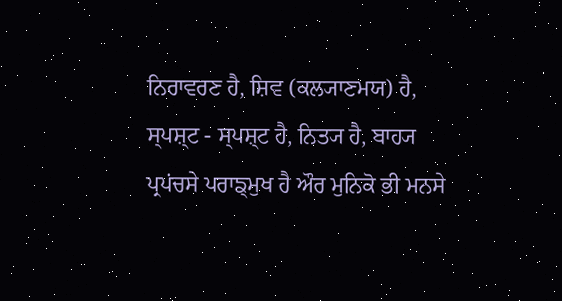ਨਿਰਾਵਰਣ ਹੈ, ਸ਼ਿਵ (ਕਲ੍ਯਾਣਮਯ) ਹੈ, ਸ੍ਪਸ਼੍ਟ - ਸ੍ਪਸ਼੍ਟ ਹੈ, ਨਿਤ੍ਯ ਹੈ, ਬਾਹ੍ਯ ਪ੍ਰਪਂਚਸੇ ਪਰਾਙ੍ਮੁਖ ਹੈ ਔਰ ਮੁਨਿਕੋ ਭੀ ਮਨਸੇ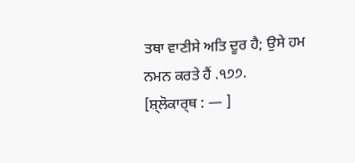ਤਥਾ ਵਾਣੀਸੇ ਅਤਿ ਦੂਰ ਹੈ; ਉਸੇ ਹਮ ਨਮਨ ਕਰਤੇ ਹੈਂ .੧੭੭.
[ਸ਼੍ਲੋਕਾਰ੍ਥ : — ]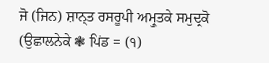ਜੋ (ਜਿਨ) ਸ਼ਾਨ੍ਤ ਰਸਰੂਪੀ ਅਮ੍ਰੁਤਕੇ ਸਮੁਦ੍ਰਕੋ (ਉਛਾਲਨੇਕੇ ❃ ਪਿਂਡ = (੧)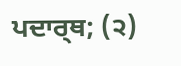ਪਦਾਰ੍ਥ; (੨)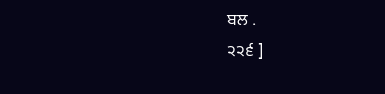ਬਲ .
੨੨੬ ]